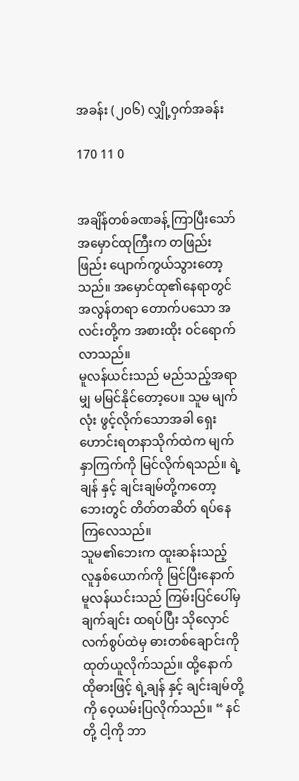အခန်း (၂၀၆) လျှို့ဝှက်အခန်း

170 11 0


အချိန်တစ်ခဏခန့် ကြာပြီးသော် အမှောင်ထုကြီးက တဖြည်းဖြည်း ပျောက်ကွယ်သွားတော့သည်။ အမှောင်ထု၏နေရာတွင် အလွန်တရာ တောက်ပသော အလင်းတို့က အစားထိုး ၀င်ရောက်လာသည်။
မူလန်ယင်းသည် မည်သည့်အရာမျှ မမြင်နိုင်တော့ပေ။ သူမ မျက်လုံး ဖွင့်လိုက်သောအခါ ရှေးဟောင်းရတနာသိုက်ထဲက မျက်နှာကြက်ကို မြင်လိုက်ရသည်။ ရဲ့ချန် နှင့် ချင်းချမ်တို့ကတော့ ဘေးတွင် တိတ်တဆိတ် ရပ်နေကြလေသည်။
သူမ၏ဘေးက ထူးဆန်းသည့် လူနှစ်ယောက်ကို မြင်ပြီးနောက် မူလန်ယင်းသည် ကြမ်းပြင်ပေါ်မှ ချက်ချင်း ထရပ်ပြီး သိုလှောင်လက်စွပ်ထဲမှ ဓားတစ်ချောင်းကို ထုတ်ယူလိုက်သည်။ ထို့နောက် ထိုဓားဖြင့် ရဲ့ချန် နှင့် ချင်းချမ်တို့ကို ဝေ့ယမ်းပြလိုက်သည်။ “ နင်တို့ ငါ့ကို ဘာ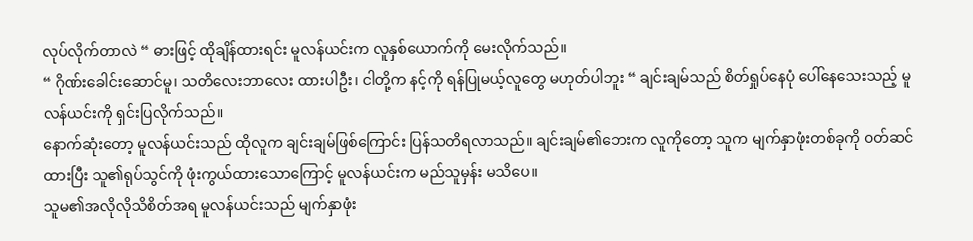လုပ်လိုက်တာလဲ “ ဓားဖြင့် ထိုချိန်ထားရင်း မူလန်ယင်းက လူနှစ်ယောက်ကို မေးလိုက်သည်။
“ ဂိုဏ်းခေါင်းဆောင်မူ၊ သတိလေးဘာလေး ထားပါဦး၊ ငါတို့က နင့်ကို ရန်ပြုမယ့်လူတွေ မဟုတ်ပါဘူး “ ချင်းချမ်သည် စိတ်ရှုပ်နေပုံ ပေါ်နေသေးသည့် မူလန်ယင်းကို ရှင်းပြလိုက်သည်။
နောက်ဆုံးတော့ မူလန်ယင်းသည် ထိုလူက ချင်းချမ်ဖြစ်ကြောင်း ပြန်သတိရလာသည်။ ချင်းချမ်၏ဘေးက လူကိုတော့ သူက မျက်နှာဖုံးတစ်ခုကို ၀တ်ဆင်ထားပြီး သူ၏ရုပ်သွင်ကို ဖုံးကွယ်ထားသောကြောင့် မူလန်ယင်းက မည်သူမှန်း မသိပေ။
သူမ၏အလိုလိုသိစိတ်အရ မူလန်ယင်းသည် မျက်နှာဖုံး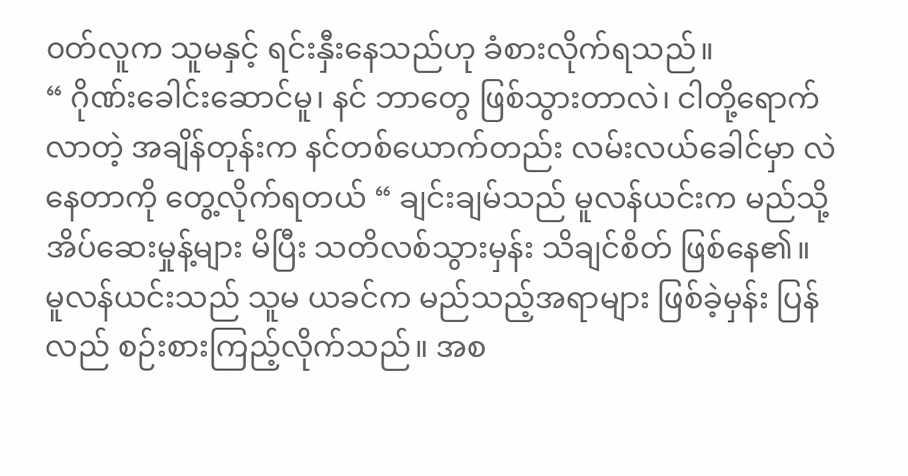၀တ်လူက သူမနှင့် ရင်းနှီးနေသည်ဟု ခံစားလိုက်ရသည်။
“ ဂိုဏ်းခေါင်းဆောင်မူ၊ နင် ဘာတွေ ဖြစ်သွားတာလဲ၊ ငါတို့ရောက်လာတဲ့ အချိန်တုန်းက နင်တစ်ယောက်တည်း လမ်းလယ်ခေါင်မှာ လဲနေတာကို တွေ့လိုက်ရတယ် “ ချင်းချမ်သည် မူလန်ယင်းက မည်သို့ အိပ်ဆေးမှုန့်များ မိပြီး သတိလစ်သွားမှန်း သိချင်စိတ် ဖြစ်နေ၏။
မူလန်ယင်းသည် သူမ ယခင်က မည်သည့်အရာများ ဖြစ်ခဲ့မှန်း ပြန်လည် စဉ်းစားကြည့်လိုက်သည်။ အစ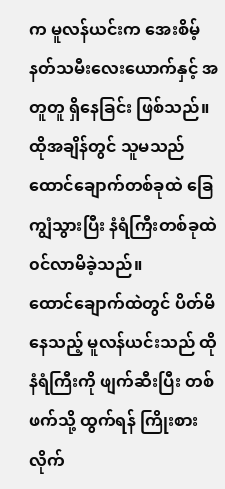က မူလန်ယင်းက အေးစိမ့်နတ်သမီးလေးယောက်နှင့် အတူတူ ရှိနေခြင်း ဖြစ်သည်။ ထိုအချိန်တွင် သူမသည် ထောင်ချောက်တစ်ခုထဲ ခြေကျွံသွားပြီး နံရံကြီးတစ်ခုထဲ ၀င်လာမိခဲ့သည်။
ထောင်ချောက်ထဲတွင် ပိတ်မိနေသည့် မူလန်ယင်းသည် ထိုနံရံကြီးကို ဖျက်ဆီးပြီး တစ်ဖက်သို့ ထွက်ရန် ကြိုးစားလိုက်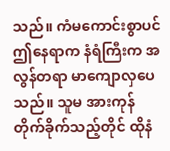သည်။ ကံမကောင်းစွာပင် ဤနေရာက နံရံကြီးက အလွန်တရာ မာကျောလှပေသည်။ သူမ အားကုန် တိုက်ခိုက်သည့်တိုင် ထိုနံ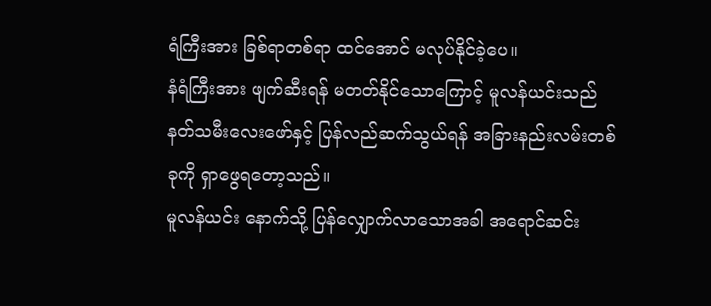ရံကြီးအား ခြစ်ရာတစ်ရာ ထင်အောင် မလုပ်နိုင်ခဲ့ပေ။
နံရံကြီးအား ဖျက်ဆီးရန် မတတ်နိုင်သောကြောင့် မူလန်ယင်းသည် နတ်သမီးလေးဖော်နှင့် ပြန်လည်ဆက်သွယ်ရန် အခြားနည်းလမ်းတစ်ခုကို ရှာဖွေရတော့သည်။
မူလန်ယင်း နောက်သို့ ပြန်လျှောက်လာသောအခါ အရောင်ဆင်း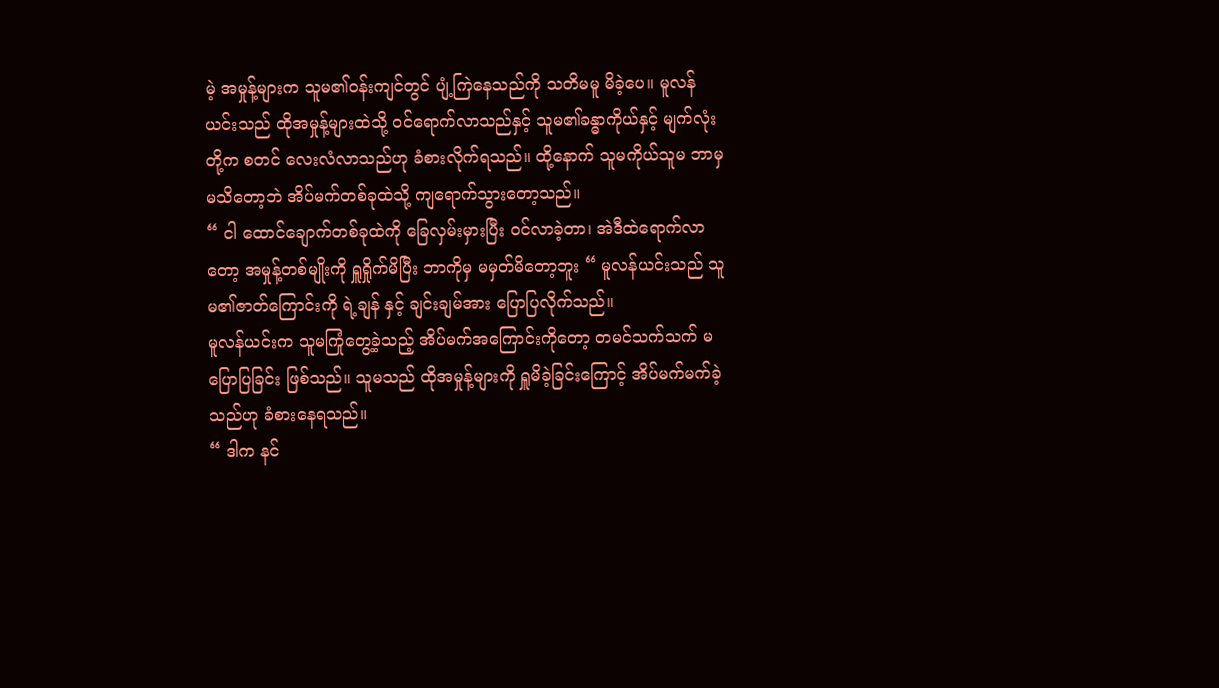မဲ့ အမှုန့်များက သူမ၏၀န်းကျင်တွင် ပျံ့ကြဲနေသည်ကို သတိမမူ မိခဲ့ပေ။ မူလန်ယင်းသည် ထိုအမှုန့်များထဲသို့ ၀င်ရောက်လာသည်နှင့် သူမ၏ခန္ဓာကိုယ်နှင့် မျက်လုံးတို့က စတင် လေးလံလာသည်ဟု ခံစားလိုက်ရသည်။ ထို့နောက် သူမကိုယ်သူမ ဘာမှမသိတော့ဘဲ အိပ်မက်တစ်ခုထဲသို့ ကျရောက်သွားတော့သည်။
“ ငါ ထောင်ချောက်တစ်ခုထဲကို ခြေလှမ်းမှားပြီး ၀င်လာခဲ့တာ၊ အဲဒီထဲရောက်လာတော့ အမှုန့်တစ်မျိုးကို ရှူရှိုက်မိပြီး ဘာကိုမှ မမှတ်မိတော့ဘူး “ မူလန်ယင်းသည် သူမ၏ဇာတ်ကြောင်းကို ရဲ့ချန် နှင့် ချင်းချမ်အား ပြောပြလိုက်သည်။
မူလန်ယင်းက သူမကြုံတွေ့ခဲ့သည့် အိပ်မက်အကြောင်းကိုတော့ တမင်သက်သက် မပြောပြခြင်း ဖြစ်သည်။ သူမသည် ထိုအမှုန့်များကို ရှူမိခဲ့ခြင်းကြောင့် အိပ်မက်မက်ခဲ့သည်ဟု ခံစားနေရသည်။
“ ဒါက နင်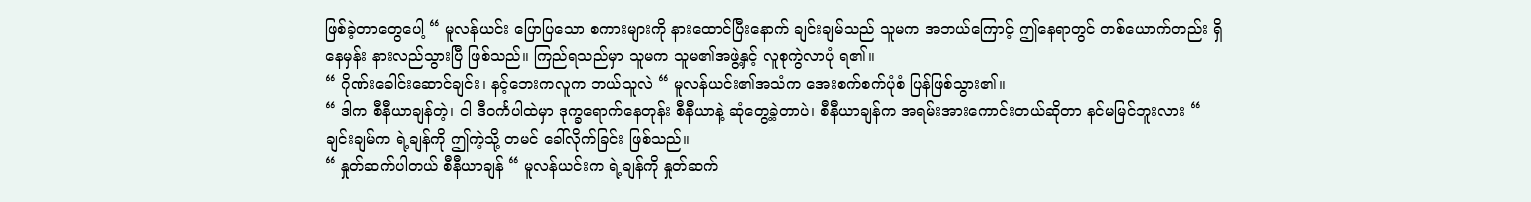ဖြစ်ခဲ့တာတွေပေါ့ “ မူလန်ယင်း ပြောပြသော စကားများကို နားထောင်ပြီးနောက် ချင်းချမ်သည် သူမက အဘယ်ကြောင့် ဤနေရာတွင် တစ်ယောက်တည်း ရှိနေမှန်း နားလည်သွားပြီ ဖြစ်သည်။ ကြည်ရသည်မှာ သူမက သူမ၏အဖွဲ့နှင့် လူစုကွဲလာပုံ ရ၏။
“ ဂိုဏ်းခေါင်းဆောင်ချင်း၊ နင့်ဘေးကလူက ဘယ်သူလဲ “ မူလန်ယင်း၏အသံက အေးစက်စက်ပုံစံ ပြန်ဖြစ်သွား၏။
“ ဒါက စီနီယာချန်တဲ့၊ ငါ ဒီ၀င်္ကပါထဲမှာ ဒုက္ခရောက်နေတုန်း စီနီယာနဲ့ ဆုံတွေ့ခဲ့တာပဲ၊ စီနီယာချန်က အရမ်းအားကောင်းတယ်ဆိုတာ နင်မမြင်ဘူးလား “ ချင်းချမ်က ရဲ့ချန်ကို ဤကဲ့သို့ တမင် ခေါ်လိုက်ခြင်း ဖြစ်သည်။
“ နှုတ်ဆက်ပါတယ် စီနီယာချန် “ မူလန်ယင်းက ရဲ့ချန်ကို နှုတ်ဆက်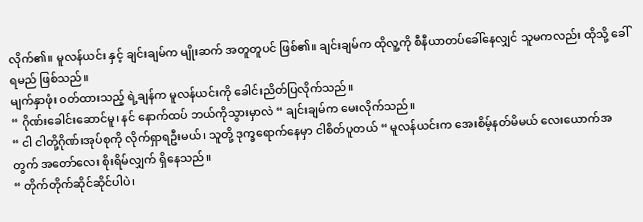လိုက်၏။ မူလန်ယင်း နှင့် ချင်းချမ်က မျိုးဆက် အတူတူပင် ဖြစ်၏။ ချင်းချမ်က ထိုလူ့ကို စီနီယာတပ်ခေါ်နေလျှင် သူမကလည်း ထိုသို့ ခေါ်ရမည် ဖြစ်သည်။
မျက်နှာဖုံး ၀တ်ထားသည့် ရဲ့ချန်က မူလန်ယင်းကို ခေါင်းညိတ်ပြလိုက်သည်။
“ ဂိုဏ်းခေါင်းဆောင်မူ၊ နင် နောက်ထပ် ဘယ်ကိုသွားမှာလဲ “ ချင်းချမ်က မေးလိုက်သည်။
“ ငါ ငါတို့ဂိုဏ်းအုပ်စုကို လိုက်ရှာရဦးမယ်၊ သူတို့ ဒုက္ခရောက်နေမှာ ငါစိတ်ပူတယ် “ မူလန်ယင်းက အေးစိမ့်နတ်မိမယ် လေးယောက်အတွက် အတော်လေး စိုးရိမ်လျှက် ရှိနေသည်။
“ တိုက်တိုက်ဆိုင်ဆိုင်ပါပဲ၊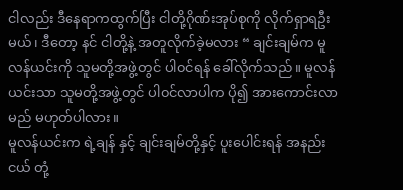ငါလည်း ဒီနေရာကထွက်ပြီး ငါတို့ဂိုဏ်းအုပ်စုကို လိုက်ရှာရဦးမယ်၊ ဒီတော့ နင် ငါတို့နဲ့ အတူလိုက်ခဲ့မလား “ ချင်းချမ်က မူလန်ယင်းကို သူမတို့အဖွဲ့တွင် ပါ၀င်ရန် ခေါ်လိုက်သည်။ မူလန်ယင်းသာ သူမတို့အဖွဲ့တွင် ပါ၀င်လာပါက ပို၍ အားကောင်းလာမည် မဟုတ်ပါလား။
မူလန်ယင်းက ရဲ့ချန် နှင့် ချင်းချမ်တို့နှင့် ပူးပေါင်းရန် အနည်းငယ် တုံ့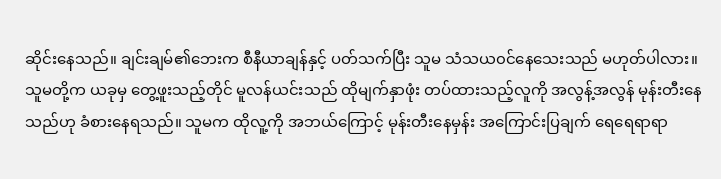ဆိုင်းနေသည်။ ချင်းချမ်၏ဘေးက စီနီယာချန်နှင့် ပတ်သက်ပြီး သူမ သံသယ၀င်နေသေးသည် မဟုတ်ပါလား။
သူမတို့က ယခုမှ တွေ့ဖူးသည့်တိုင် မူလန်ယင်းသည် ထိုမျက်နှာဖုံး တပ်ထားသည့်လူကို အလွန့်အလွန် မုန်းတီးနေသည်ဟု ခံစားနေရသည်။ သူမက ထိုလူ့ကို အဘယ်ကြောင့် မုန်းတီးနေမှန်း အကြောင်းပြချက် ရေရေရာရာ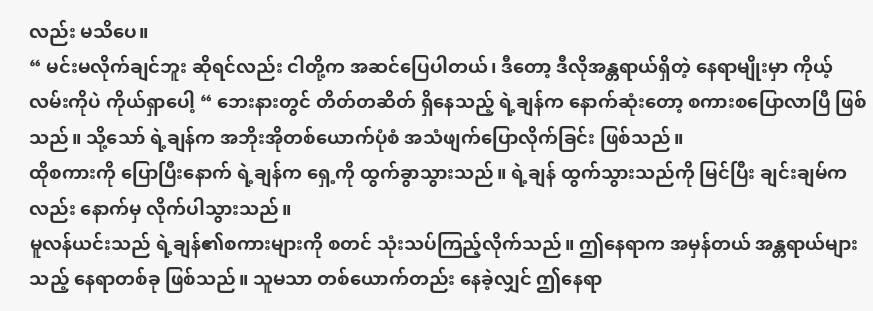လည်း မသိပေ။
“ မင်းမလိုက်ချင်ဘူး ဆိုရင်လည်း ငါတို့က အဆင်ပြေပါတယ်၊ ဒီတော့ ဒီလိုအန္တရာယ်ရှိတဲ့ နေရာမျိုးမှာ ကိုယ့်လမ်းကိုပဲ ကိုယ်ရှာပေါ့ “ ဘေးနားတွင် တိတ်တဆိတ် ရှိနေသည့် ရဲ့ချန်က နောက်ဆုံးတော့ စကားစပြောလာပြီ ဖြစ်သည်။ သို့သော် ရဲ့ချန်က အဘိုးအိုတစ်ယောက်ပုံစံ အသံဖျက်ပြောလိုက်ခြင်း ဖြစ်သည်။
ထိုစကားကို ပြောပြီးနောက် ရဲ့ချန်က ရှေ့ကို ထွက်ခွာသွားသည်။ ရဲ့ချန် ထွက်သွားသည်ကို မြင်ပြီး ချင်းချမ်ကလည်း နောက်မှ လိုက်ပါသွားသည်။
မူလန်ယင်းသည် ရဲ့ချန်၏စကားများကို စတင် သုံးသပ်ကြည့်လိုက်သည်။ ဤနေရာက အမှန်တယ် အန္တရာယ်များသည့် နေရာတစ်ခု ဖြစ်သည်။ သူမသာ တစ်ယောက်တည်း နေခဲ့လျှင် ဤနေရာ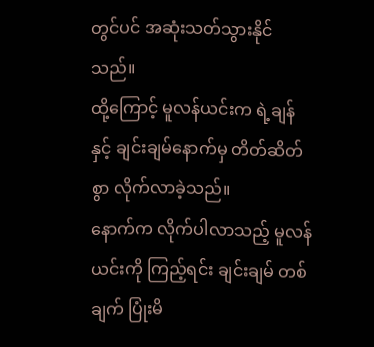တွင်ပင် အဆုံးသတ်သွားနိုင်သည်။
ထို့ကြောင့် မူလန်ယင်းက ရဲ့ချန် နှင့် ချင်းချမ်နောက်မှ တိတ်ဆိတ်စွာ လိုက်လာခဲ့သည်။
နောက်က လိုက်ပါလာသည့် မူလန်ယင်းကို ကြည့်ရင်း ချင်းချမ် တစ်ချက် ပြုံးမိ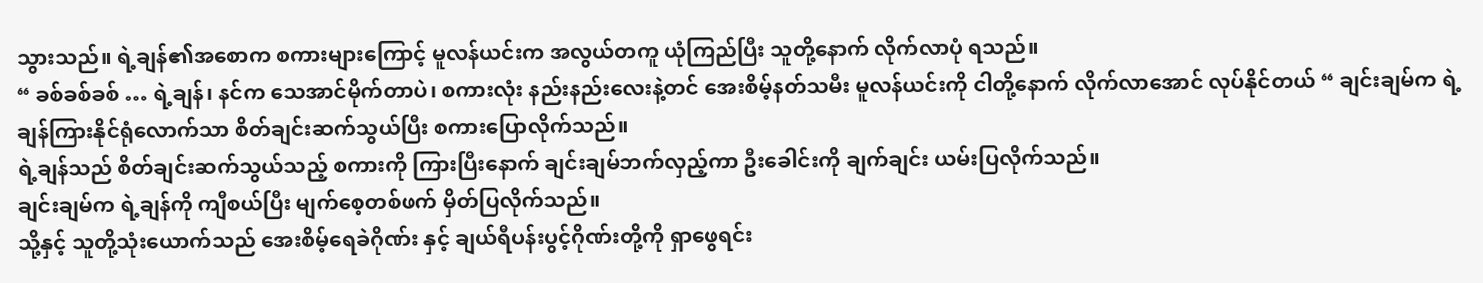သွားသည်။ ရဲ့ချန်၏အစောက စကားများကြောင့် မူလန်ယင်းက အလွယ်တကူ ယုံကြည်ပြီး သူတို့နောက် လိုက်လာပုံ ရသည်။
“ ခစ်ခစ်ခစ် … ရဲ့ချန်၊ နင်က သေအာင်မိုက်တာပဲ၊ စကားလုံး နည်းနည်းလေးနဲ့တင် အေးစိမ့်နတ်သမီး မူလန်ယင်းကို ငါတို့နောက် လိုက်လာအောင် လုပ်နိုင်တယ် “ ချင်းချမ်က ရဲ့ချန်ကြားနိုင်ရုံလောက်သာ စိတ်ချင်းဆက်သွယ်ပြီး စကားပြောလိုက်သည်။
ရဲ့ချန်သည် စိတ်ချင်းဆက်သွယ်သည့် စကားကို ကြားပြီးနောက် ချင်းချမ်ဘက်လှည့်ကာ ဦးခေါင်းကို ချက်ချင်း ယမ်းပြလိုက်သည်။
ချင်းချမ်က ရဲ့ချန်ကို ကျီစယ်ပြီး မျက်စေ့တစ်ဖက် မှိတ်ပြလိုက်သည်။
သို့နှင့် သူတို့သုံးယောက်သည် အေးစိမ့်ရေခဲဂိုဏ်း နှင့် ချယ်ရီပန်းပွင့်ဂိုဏ်းတို့ကို ရှာဖွေရင်း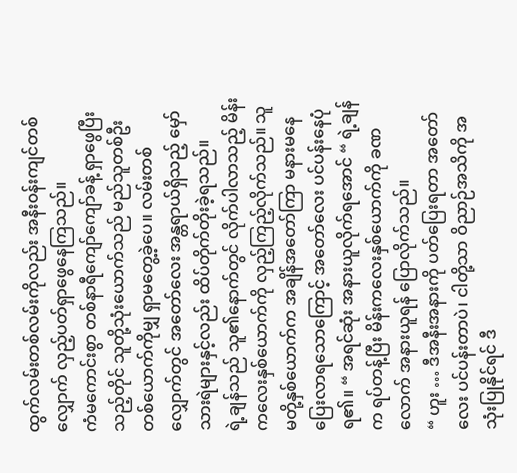ထွက်လမ်းတစ်လမ်းကိုလည်း အနီး၀န်းကျင်တစ်လျှောက် လှည့်ပတ်ရှာဖွေနေကြသည်။
ကံမကောင်းစွာ တစ်နာရီကျော်ကျော်ခန့် ရှာဖွေပြီးသည့်တိုင် သူတို့သုံးယောက်သည် မည်သူတစ်ဦးတစ်ယောက်ကိုမျှ ရှာမတွေ့ခဲ့ပေ။ လမ်းတစ်လျှောက်တွင် အတော်လေး အန္တရာယ်ရှိသည့် မှော်သားရဲများနှင့်လည်း ထိပ်တိုက်တိုးခဲ့ရသည်။
ရဲ့ချန်သည် သူ၏နောက်တွင် လိုက်ပါလာသည့် မိန်းကလေးနှစ်ယောက်ကို လှည့်ကြည့်လိုက်သည်။ သူမတို့နှစ်ယောက်က အချိန်အတော်ကြာ မနားမနေ ပြေးလာရသောကြောင့် အတော်လေး ပင်ပန်းနေပုံ ရ၏။ “ အရင်ဆုံး အနားယူလိုက်ရအောင် “ ရဲ့ချန်က ရပ်တန့်ပြီး မိန်းကလေးနှစ်ယောက်ကို ခဏလောက် အနားယူရန် ပြောလိုက်သည်။
“ ဟူး … ဒီအနီးအနားကို ပတ်ပြေးရတာ အတော်လေး ပင်ပန်းတာပဲ၊ ငါတို့သာ ဝိညာဉ်အသိကို အသုံးပြုနိုင်ရင် ဒီ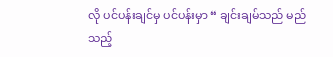လို ပင်ပန်းချင်မှ ပင်ပန်းမှာ “ ချင်းချမ်သည် မည်သည့်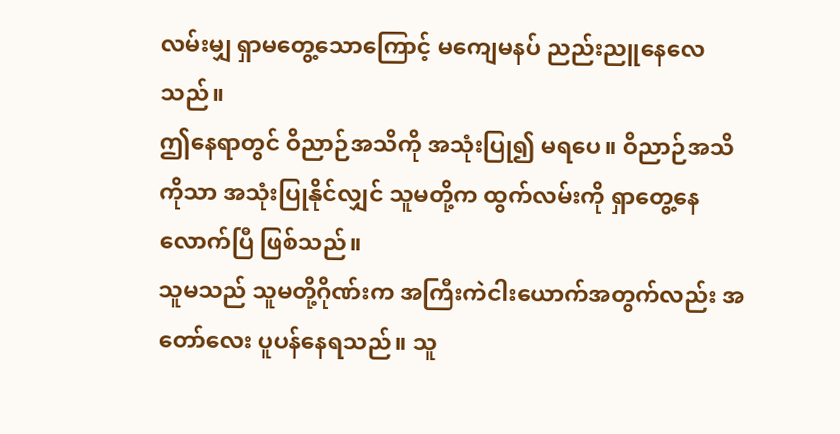လမ်းမျှ ရှာမတွေ့သောကြောင့် မကျေမနပ် ညည်းညူနေလေသည်။
ဤနေရာတွင် ဝိညာဉ်အသိကို အသုံးပြု၍ မရပေ။ ဝိညာဉ်အသိကိုသာ အသုံးပြုနိုင်လျှင် သူမတို့က ထွက်လမ်းကို ရှာတွေ့နေလောက်ပြီ ဖြစ်သည်။
သူမသည် သူမတို့ဂိုဏ်းက အကြီးကဲငါးယောက်အတွက်လည်း အတော်လေး ပူပန်နေရသည်။ သူ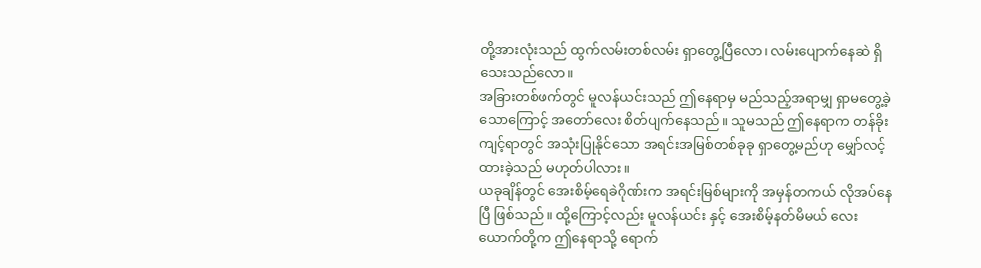တို့အားလုံးသည် ထွက်လမ်းတစ်လမ်း ရှာတွေ့ပြီလော၊ လမ်းပျောက်နေဆဲ ရှိသေးသည်လော။
အခြားတစ်ဖက်တွင် မူလန်ယင်းသည် ဤနေရာမှ မည်သည့်အရာမျှ ရှာမတွေ့ခဲ့သောကြောင့် အတော်လေး စိတ်ပျက်နေသည်။ သူမသည် ဤနေရာက တန်ခိုးကျင့်ရာတွင် အသုံးပြုနိုင်သော အရင်းအမြစ်တစ်ခုခု ရှာတွေ့မည်ဟု မျှော်လင့်ထားခဲ့သည် မဟုတ်ပါလား။
ယခုချိန်တွင် အေးစိမ့်ရေခဲဂိုဏ်းက အရင်းမြစ်များကို အမှန်တကယ် လိုအပ်နေပြီ ဖြစ်သည်။ ထို့ကြောင့်လည်း မူလန်ယင်း နှင့် အေးစိမ့်နတ်မိမယ် လေးယောက်တို့က ဤနေရာသို့ ရောက်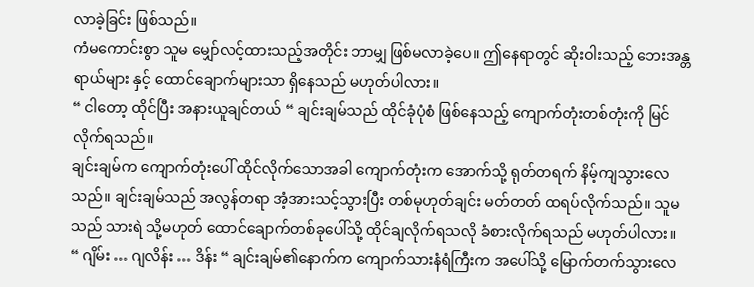လာခဲ့ခြင်း ဖြစ်သည်။
ကံမကောင်းစွာ သူမ မျှော်လင့်ထားသည့်အတိုင်း ဘာမျှ ဖြစ်မလာခဲ့ပေ။ ဤနေရာတွင် ဆိုးဝါးသည့် ဘေးအန္တရာယ်များ နှင့် ထောင်ချောက်များသာ ရှိနေသည် မဟုတ်ပါလား။
“ ငါတော့ ထိုင်ပြီး အနားယူချင်တယ် “ ချင်းချမ်သည် ထိုင်ခုံပုံစံ ဖြစ်နေသည့် ကျောက်တုံးတစ်တုံးကို မြင်လိုက်ရသည်။
ချင်းချမ်က ကျောက်တုံးပေါ် ထိုင်လိုက်သောအခါ ကျောက်တုံးက အောက်သို့ ရုတ်တရက် နိမ့်ကျသွားလေသည်။ ချင်းချမ်သည် အလွန်တရာ အံ့အားသင့်သွားပြီး တစ်မုဟုတ်ချင်း မတ်တတ် ထရပ်လိုက်သည်။ သူမသည် သားရဲ သို့မဟုတ် ထောင်ချောက်တစ်ခုပေါ်သို့ ထိုင်ချလိုက်ရသလို ခံစားလိုက်ရသည် မဟုတ်ပါလား။
“ ဂျိမ်း … ဂျလိန်း … ဒိန်း “ ချင်းချမ်၏နောက်က ကျောက်သားနံရံကြီးက အပေါ်သို့ မြောက်တက်သွားလေ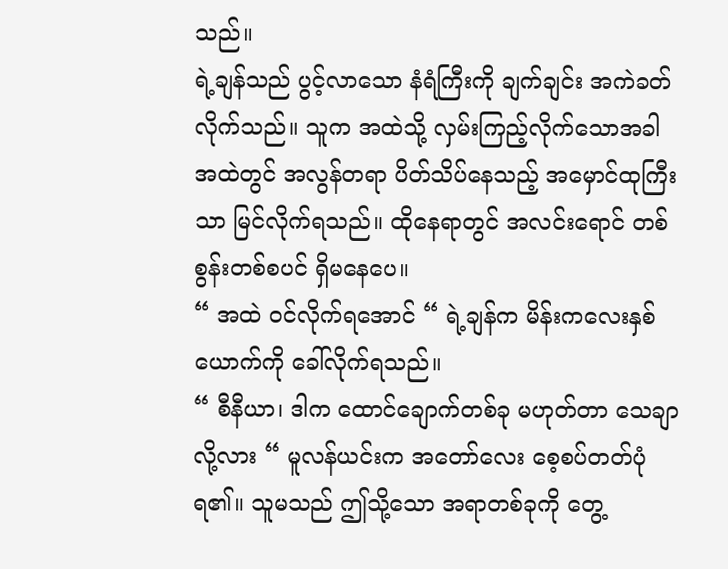သည်။
ရဲ့ချန်သည် ပွင့်လာသော နံရံကြီးကို ချက်ချင်း အကဲခတ်လိုက်သည်။ သူက အထဲသို့ လှမ်းကြည့်လိုက်သောအခါ အထဲတွင် အလွန်တရာ ပိတ်သိပ်နေသည့် အမှောင်ထုကြီးသာ မြင်လိုက်ရသည်။ ထိုနေရာတွင် အလင်းရောင် တစ်စွန်းတစ်စပင် ရှိမနေပေ။
“ အထဲ ၀င်လိုက်ရအောင် “ ရဲ့ချန်က မိန်းကလေးနှစ်ယောက်ကို ခေါ်လိုက်ရသည်။
“ စီနီယာ၊ ဒါက ထောင်ချောက်တစ်ခု မဟုတ်တာ သေချာလို့လား “ မူလန်ယင်းက အတော်လေး စေ့စပ်တတ်ပုံ ရ၏။ သူမသည် ဤသို့သော အရာတစ်ခုကို တွေ့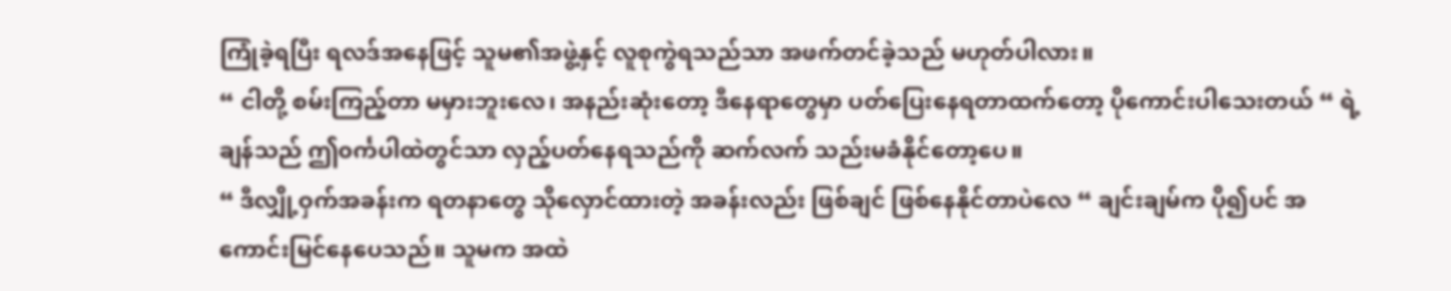ကြုံခဲ့ရပြီး ရလဒ်အနေဖြင့် သူမ၏အဖွဲ့နှင့် လူစုကွဲရသည်သာ အဖက်တင်ခဲ့သည် မဟုတ်ပါလား။
“ ငါတို့ စမ်းကြည့်တာ မမှားဘူးလေ၊ အနည်းဆုံးတော့ ဒီနေရာတွေမှာ ပတ်ပြေးနေရတာထက်တော့ ပိုကောင်းပါသေးတယ် “ ရဲ့ချန်သည် ဤ၀င်္ကပါထဲတွင်သာ လှည့်ပတ်နေရသည်ကို ဆက်လက် သည်းမခံနိုင်တော့ပေ။
“ ဒီလျှို့ဝှက်အခန်းက ရတနာတွေ သိုလှောင်ထားတဲ့ အခန်းလည်း ဖြစ်ချင် ဖြစ်နေနိုင်တာပဲလေ “ ချင်းချမ်က ပို၍ပင် အကောင်းမြင်နေပေသည်။ သူမက အထဲ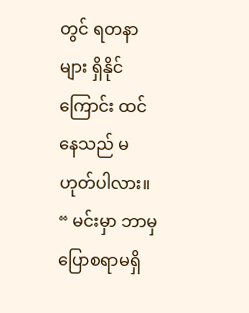တွင် ရတနာများ ရှိနိုင်ကြောင်း ထင်နေသည် မဟုတ်ပါလား။
“ မင်းမှာ ဘာမှ ပြောစရာမရှိ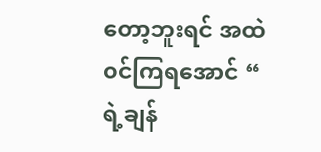တော့ဘူးရင် အထဲ၀င်ကြရအောင် “ ရဲ့ချန်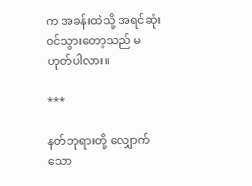က အခန်းထဲသို့ အရင်ဆုံး ၀င်သွားတော့သည် မဟုတ်ပါလား။

***

နတ်ဘုရားတို့ လျှောက်သော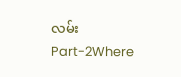လမ်း Part-2Where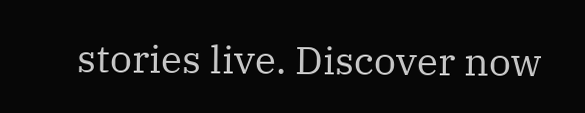stories live. Discover now